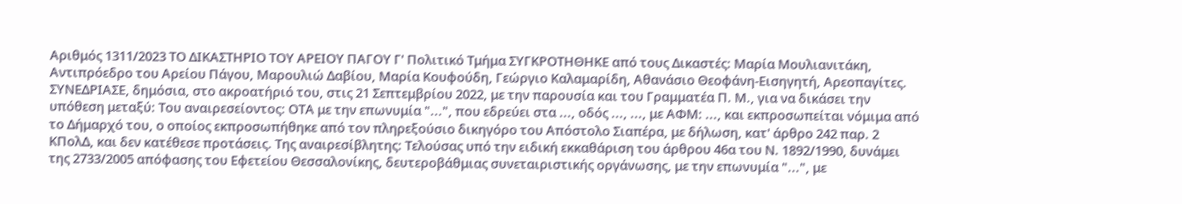Αριθμός 1311/2023 ΤΟ ΔΙΚΑΣΤΗΡΙΟ ΤΟΥ ΑΡΕΙΟΥ ΠΑΓΟΥ Γ' Πολιτικό Τμήμα ΣΥΓΚΡΟΤΗΘΗΚΕ από τους Δικαστές: Μαρία Μουλιανιτάκη, Αντιπρόεδρο του Αρείου Πάγου, Μαρουλιώ Δαβίου, Μαρία Κουφούδη, Γεώργιο Καλαμαρίδη, Αθανάσιο Θεοφάνη-Εισηγητή, Αρεοπαγίτες. ΣΥΝΕΔΡΙΑΣΕ, δημόσια, στο ακροατήριό του, στις 21 Σεπτεμβρίου 2022, με την παρουσία και του Γραμματέα Π. Μ., για να δικάσει την υπόθεση μεταξύ: Του αναιρεσείοντος: ΟΤΑ με την επωνυμία "...", που εδρεύει στα ..., οδός ..., ..., με ΑΦΜ: ..., και εκπροσωπείται νόμιμα από το Δήμαρχό του, ο οποίος εκπροσωπήθηκε από τον πληρεξούσιο δικηγόρο του Απόστολο Σιαπέρα, με δήλωση, κατ' άρθρο 242 παρ. 2 ΚΠολΔ, και δεν κατέθεσε προτάσεις. Της αναιρεσίβλητης: Τελούσας υπό την ειδική εκκαθάριση του άρθρου 46α του Ν. 1892/1990, δυνάμει της 2733/2005 απόφασης του Εφετείου Θεσσαλονίκης, δευτεροβάθμιας συνεταιριστικής οργάνωσης, με την επωνυμία "...", με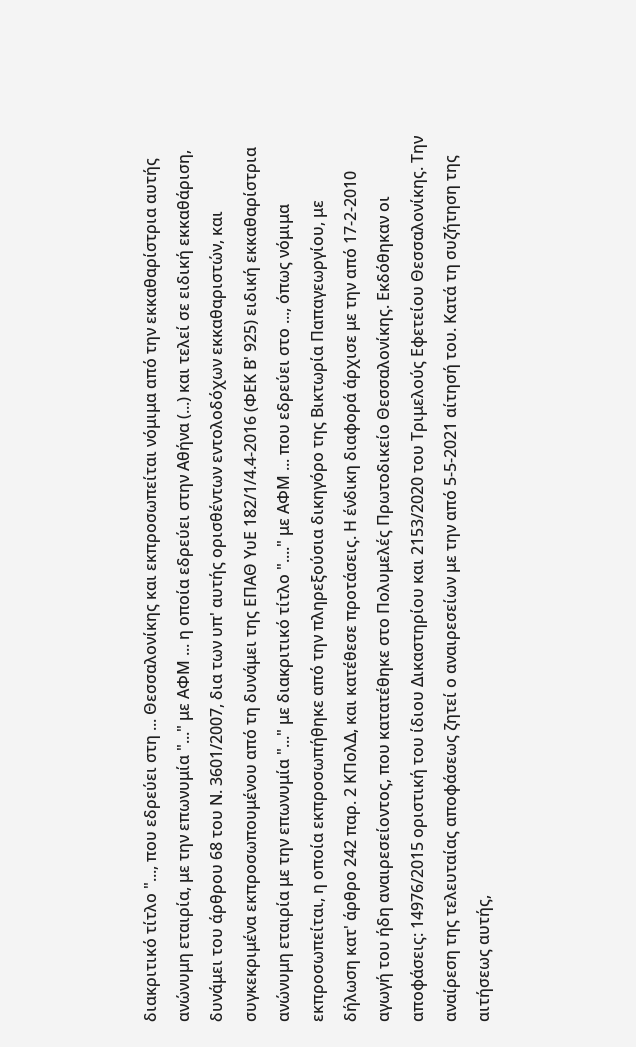διακριτικό τίτλο "..., που εδρεύει στη ... Θεσσαλονίκης και εκπροσωπείται νόμιμα από την εκκαθαρίστρια αυτής ανώνυμη εταιρία, με την επωνυμία "..." με ΑΦΜ ... η οποία εδρεύει στην Αθήνα (...) και τελεί σε ειδική εκκαθάριση, δυνάμει του άρθρου 68 του Ν. 3601/2007, δια των υπ' αυτής ορισθέντων εντολοδόχων εκκαθαριστών, και συγκεκριμένα εκπροσωπουμένου από τη δυνάμει της ΕΠΑΘ YυΕ 182/1/4.4-2016 (ΦΕΚ Β' 925) ειδική εκκαθαρίστρια ανώνυμη εταιρία με την επωνυμία "..." με διακριτικό τίτλο "...." με ΑΦΜ ... που εδρεύει στο ..., όπως νόμιμα εκπροσωπείται, η οποία εκπροσωπήθηκε από την πληρεξούσια δικηγόρο της Βικτωρία Παπαγεωργίου, με δήλωση κατ' άρθρο 242 παρ. 2 ΚΠολΔ, και κατέθεσε προτάσεις. Η ένδικη διαφορά άρχισε με την από 17-2-2010 αγωγή του ήδη αναιρεσείοντος, που κατατέθηκε στο Πολυμελές Πρωτοδικείο Θεσσαλονίκης. Εκδόθηκαν οι αποφάσεις: 14976/2015 οριστική του ίδιου Δικαστηρίου και 2153/2020 του Τριμελούς Εφετείου Θεσσαλονίκης. Την αναίρεση της τελευταίας αποφάσεως ζητεί ο αναιρεσείων με την από 5-5-2021 αίτησή του. Κατά τη συζήτηση της αιτήσεως αυτής,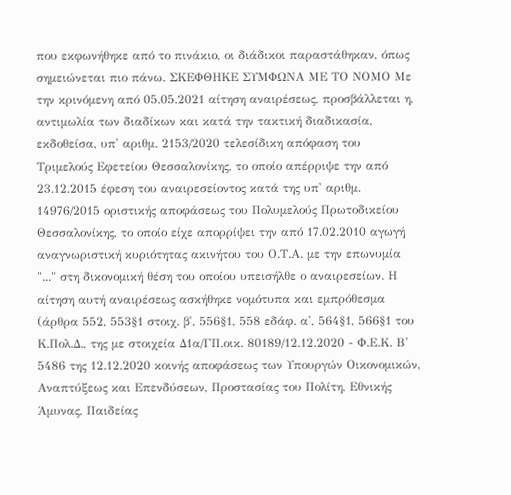που εκφωνήθηκε από το πινάκιο, οι διάδικοι παραστάθηκαν, όπως σημειώνεται πιο πάνω. ΣΚΕΦΘΗΚΕ ΣΥΜΦΩΝΑ ΜΕ ΤΟ ΝΟΜΟ Με την κρινόμενη από 05.05.2021 αίτηση αναιρέσεως, προσβάλλεται η, αντιμωλία των διαδίκων και κατά την τακτική διαδικασία, εκδοθείσα, υπ' αριθμ. 2153/2020 τελεσίδικη απόφαση του Τριμελούς Εφετείου Θεσσαλονίκης, το οποίο απέρριψε την από 23.12.2015 έφεση του αναιρεσείοντος κατά της υπ' αριθμ. 14976/2015 οριστικής αποφάσεως του Πολυμελούς Πρωτοδικείου Θεσσαλονίκης, το οποίο είχε απορρίψει την από 17.02.2010 αγωγή αναγνωριστική κυριότητας ακινήτου του Ο.Τ.Α. με την επωνυμία "..." στη δικονομική θέση του οποίου υπεισήλθε ο αναιρεσείων. Η αίτηση αυτή αναιρέσεως ασκήθηκε νομότυπα και εμπρόθεσμα (άρθρα 552, 553§1 στοιχ. β', 556§1, 558 εδάφ. α', 564§1, 566§1 του Κ.Πολ.Δ., της με στοιχεία Δ1α/ΓΠ.οικ. 80189/12.12.2020 - Φ.Ε.Κ. Β' 5486 της 12.12.2020 κοινής αποφάσεως των Υπουργών Οικονομικών, Αναπτύξεως και Επενδύσεων, Προστασίας του Πολίτη, Εθνικής Άμυνας, Παιδείας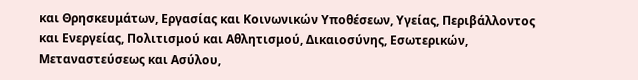και Θρησκευμάτων, Εργασίας και Κοινωνικών Υποθέσεων, Υγείας, Περιβάλλοντος και Ενεργείας, Πολιτισμού και Αθλητισμού, Δικαιοσύνης, Εσωτερικών, Μεταναστεύσεως και Ασύλου,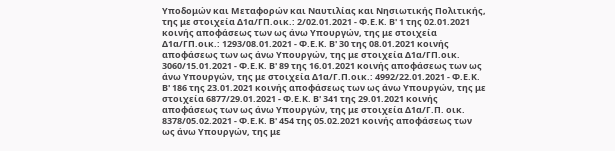Υποδομών και Μεταφορών και Ναυτιλίας και Νησιωτικής Πολιτικής, της με στοιχεία Δ1α/ΓΠ.οικ.: 2/02.01.2021 - Φ.Ε.Κ. Β' 1 της 02.01.2021 κοινής αποφάσεως των ως άνω Υπουργών, της με στοιχεία Δ1α/ΓΠ.οικ.: 1293/08.01.2021 - Φ.Ε.Κ. Β' 30 της 08.01.2021 κοινής αποφάσεως των ως άνω Υπουργών, της με στοιχεία Δ1α/ΓΠ.οικ. 3060/15.01.2021 - Φ.Ε.Κ. Β' 89 της 16.01.2021 κοινής αποφάσεως των ως άνω Υπουργών, της με στοιχεία Δ1α/Γ.Π.οικ.: 4992/22.01.2021 - Φ.Ε.Κ. Β' 186 της 23.01.2021 κοινής αποφάσεως των ως άνω Υπουργών, της με στοιχεία 6877/29.01.2021 - Φ.Ε.Κ. Β' 341 της 29.01.2021 κοινής αποφάσεως των ως άνω Υπουργών, της με στοιχεία Δ1α/Γ.Π. οικ. 8378/05.02.2021 - Φ.Ε.Κ. Β' 454 της 05.02.2021 κοινής αποφάσεως των ως άνω Υπουργών, της με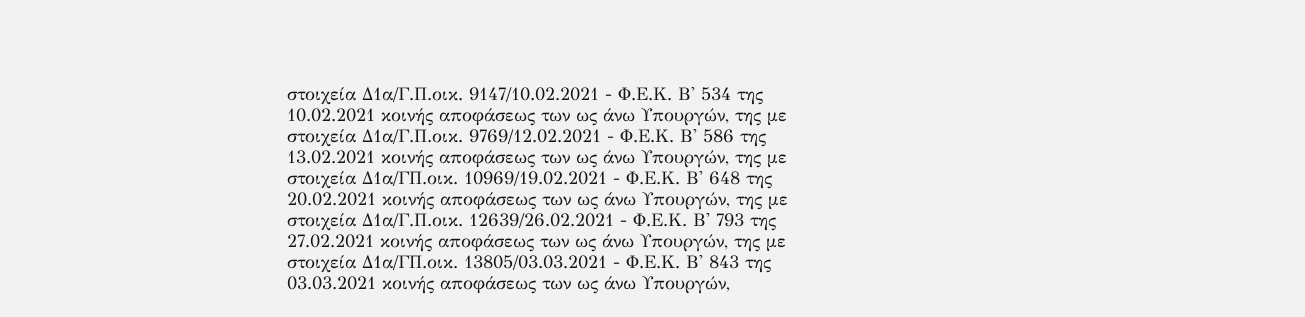στοιχεία Δ1α/Γ.Π.οικ. 9147/10.02.2021 - Φ.Ε.Κ. Β' 534 της 10.02.2021 κοινής αποφάσεως των ως άνω Υπουργών, της με στοιχεία Δ1α/Γ.Π.οικ. 9769/12.02.2021 - Φ.Ε.Κ. Β' 586 της 13.02.2021 κοινής αποφάσεως των ως άνω Υπουργών, της με στοιχεία Δ1α/ΓΠ.οικ. 10969/19.02.2021 - Φ.Ε.Κ. Β' 648 της 20.02.2021 κοινής αποφάσεως των ως άνω Υπουργών, της με στοιχεία Δ1α/Γ.Π.οικ. 12639/26.02.2021 - Φ.Ε.Κ. Β' 793 της 27.02.2021 κοινής αποφάσεως των ως άνω Υπουργών, της με στοιχεία Δ1α/ΓΠ.οικ. 13805/03.03.2021 - Φ.Ε.Κ. Β' 843 της 03.03.2021 κοινής αποφάσεως των ως άνω Υπουργών,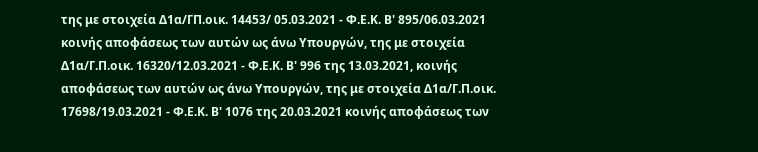της με στοιχεία Δ1α/ΓΠ.οικ. 14453/ 05.03.2021 - Φ.Ε.Κ. Β' 895/06.03.2021 κοινής αποφάσεως των αυτών ως άνω Υπουργών, της με στοιχεία Δ1α/Γ.Π.οικ. 16320/12.03.2021 - Φ.Ε.Κ. Β' 996 της 13.03.2021, κοινής αποφάσεως των αυτών ως άνω Υπουργών, της με στοιχεία Δ1α/Γ.Π.οικ. 17698/19.03.2021 - Φ.Ε.Κ. Β' 1076 της 20.03.2021 κοινής αποφάσεως των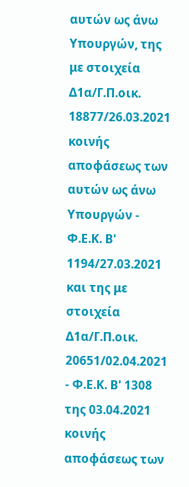αυτών ως άνω Υπουργών, της με στοιχεία Δ1α/Γ.Π.οικ. 18877/26.03.2021 κοινής αποφάσεως των αυτών ως άνω Υπουργών - Φ.Ε.Κ. Β' 1194/27.03.2021 και της με στοιχεία Δ1α/Γ.Π.οικ. 20651/02.04.2021 - Φ.Ε.Κ. Β' 1308 της 03.04.2021 κοινής αποφάσεως των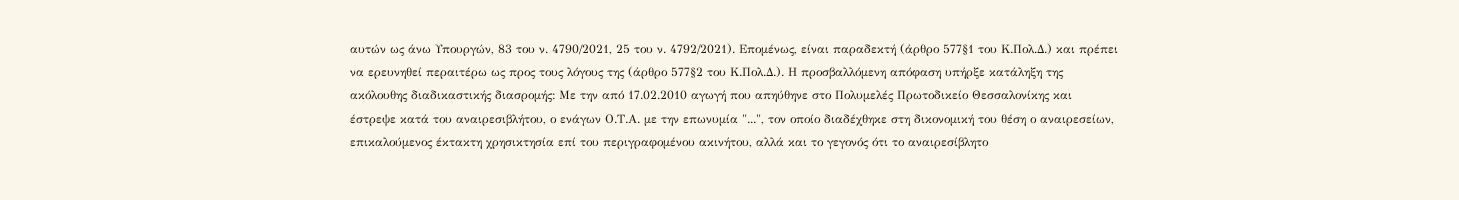αυτών ως άνω Υπουργών, 83 του ν. 4790/2021, 25 του ν. 4792/2021). Επομένως, είναι παραδεκτή (άρθρο 577§1 του Κ.Πολ.Δ.) και πρέπει να ερευνηθεί περαιτέρω ως προς τους λόγους της (άρθρο 577§2 του Κ.Πολ.Δ.). Η προσβαλλόμενη απόφαση υπήρξε κατάληξη της ακόλουθης διαδικαστικής διασρομής: Με την από 17.02.2010 αγωγή που απηύθηνε στο Πολυμελές Πρωτοδικείο Θεσσαλονίκης και έστρεψε κατά του αναιρεσιβλήτου, ο ενάγων Ο.Τ.Α. με την επωνυμία "...", τον οποίο διαδέχθηκε στη δικονομική του θέση ο αναιρεσείων, επικαλούμενος έκτακτη χρησικτησία επί του περιγραφομένου ακινήτου, αλλά και το γεγονός ότι το αναιρεσίβλητο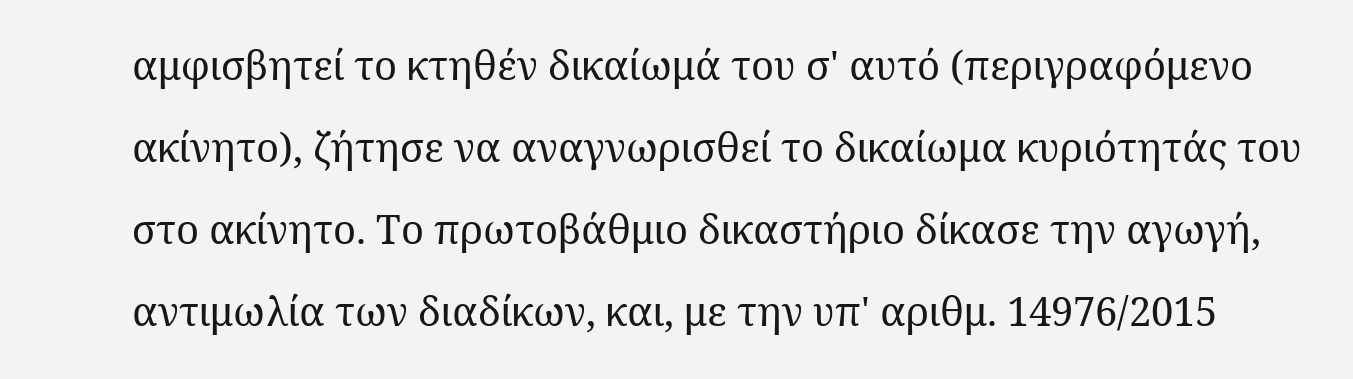αμφισβητεί το κτηθέν δικαίωμά του σ' αυτό (περιγραφόμενο ακίνητο), ζήτησε να αναγνωρισθεί το δικαίωμα κυριότητάς του στο ακίνητο. Το πρωτοβάθμιο δικαστήριο δίκασε την αγωγή, αντιμωλία των διαδίκων, και, με την υπ' αριθμ. 14976/2015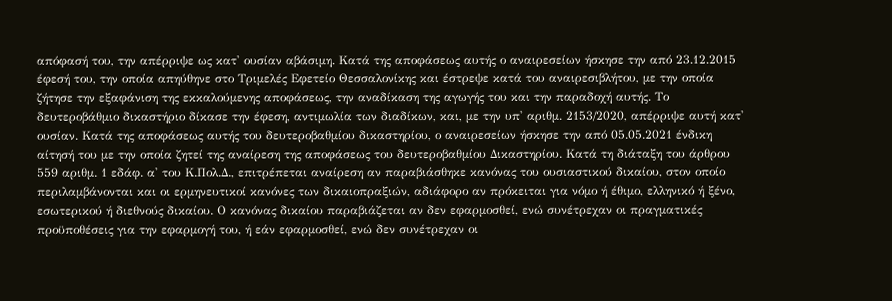απόφασή του, την απέρριψε ως κατ' ουσίαν αβάσιμη. Κατά της αποφάσεως αυτής ο αναιρεσείων ήσκησε την από 23.12.2015 έφεσή του, την οποία απηύθηνε στο Τριμελές Εφετείο Θεσσαλονίκης και έστρεψε κατά του αναιρεσιβλήτου, με την οποία ζήτησε την εξαφάνιση της εκκαλούμενης αποφάσεως, την αναδίκαση της αγωγής του και την παραδοχή αυτής. Το δευτεροβάθμιο δικαστήριο δίκασε την έφεση, αντιμωλία των διαδίκων, και, με την υπ' αριθμ. 2153/2020, απέρριψε αυτή κατ' ουσίαν. Κατά της αποφάσεως αυτής του δευτεροβαθμίου δικαστηρίου, ο αναιρεσείων ήσκησε την από 05.05.2021 ένδικη αίτησή του με την οποία ζητεί της αναίρεση της αποφάσεως του δευτεροβαθμίου Δικαστηρίου. Κατά τη διάταξη του άρθρου 559 αριθμ. 1 εδάφ. α' του Κ.Πολ.Δ., επιτρέπεται αναίρεση αν παραβιάσθηκε κανόνας του ουσιαστικού δικαίου, στον οποίο περιλαμβάνονται και οι ερμηνευτικοί κανόνες των δικαιοπραξιών, αδιάφορο αν πρόκειται για νόμο ή έθιμο, ελληνικό ή ξένο, εσωτερικού ή διεθνούς δικαίου. Ο κανόνας δικαίου παραβιάζεται αν δεν εφαρμοσθεί, ενώ συνέτρεχαν οι πραγματικές προϋποθέσεις για την εφαρμογή του, ή εάν εφαρμοσθεί, ενώ δεν συνέτρεχαν οι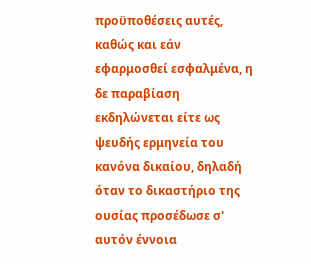προϋποθέσεις αυτές, καθώς και εάν εφαρμοσθεί εσφαλμένα, η δε παραβίαση εκδηλώνεται είτε ως ψευδής ερμηνεία του κανόνα δικαίου, δηλαδή όταν το δικαστήριο της ουσίας προσέδωσε σ' αυτόν έννοια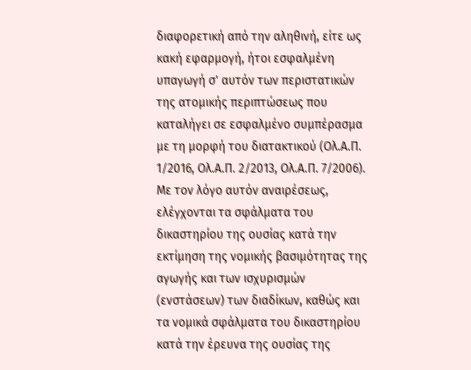διαφορετική από την αληθινή, είτε ως κακή εφαρμογή, ήτοι εσφαλμένη υπαγωγή σ' αυτόν των περιστατικών της ατομικής περιπτώσεως που καταλήγει σε εσφαλμένο συμπέρασμα με τη μορφή του διατακτικού (Ολ.Α.Π. 1/2016, Ολ.Α.Π. 2/2013, Ολ.Α.Π. 7/2006). Με τον λόγο αυτόν αναιρέσεως, ελέγχονται τα σφάλματα του δικαστηρίου της ουσίας κατά την εκτίμηση της νομικής βασιμότητας της αγωγής και των ισχυρισμών (ενστάσεων) των διαδίκων, καθώς και τα νομικά σφάλματα του δικαστηρίου κατά την έρευνα της ουσίας της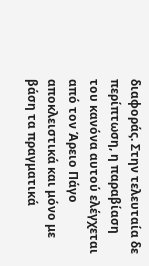διαφοράς. Στην τελευταία δε περίπτωση, η παραβίαση του κανόνα αυτού ελέγχεται από τον Άρειο Πάγο αποκλειστικά και μόνο με βάση τα πραγματικά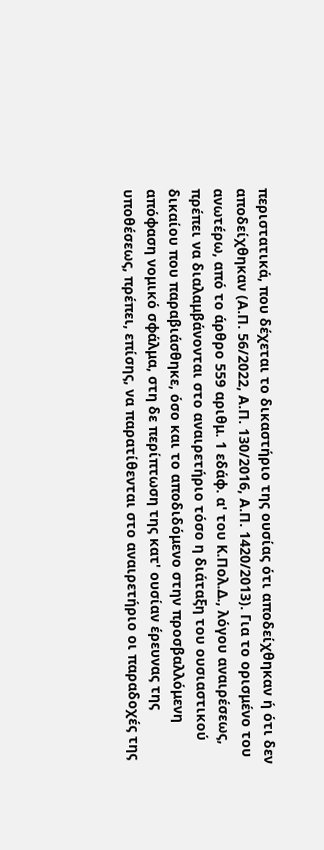περιστατικά, που δέχεται το δικαστήριο της ουσίας ότι αποδείχθηκαν ή ότι δεν αποδείχθηκαν (Α.Π. 56/2022, Α.Π. 130/2016, Α.Π. 1420/2013). Για το ορισμένο του ανωτέρω, από το άρθρο 559 αριθμ. 1 εδάφ. α' του Κ.Πολ.Δ., λόγου αναιρέσεως, πρέπει να διαλαμβάνονται στο αναιρετήριο τόσο η διάταξη του ουσιαστικού δικαίου που παραβιάσθηκε, όσο και το αποδιδόμενο στην προσβαλλόμενη απόφαση νομικό σφάλμα, στη δε περίπτωση της κατ' ουσίαν έρευνας της υποθέσεως, πρέπει, επίσης, να παρατίθενται στο αναιρετήριο οι παραδοχές της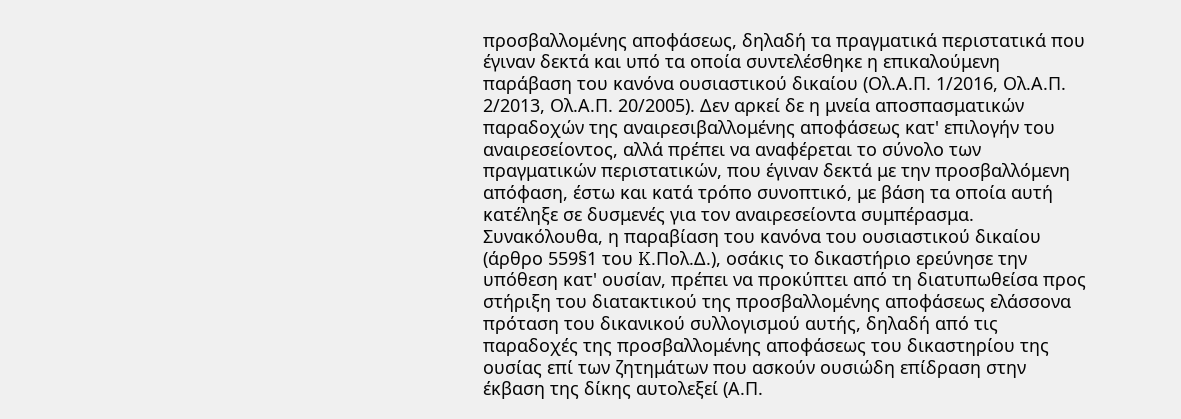προσβαλλομένης αποφάσεως, δηλαδή τα πραγματικά περιστατικά που έγιναν δεκτά και υπό τα οποία συντελέσθηκε η επικαλούμενη παράβαση του κανόνα ουσιαστικού δικαίου (Ολ.Α.Π. 1/2016, Ολ.Α.Π. 2/2013, Ολ.Α.Π. 20/2005). Δεν αρκεί δε η μνεία αποσπασματικών παραδοχών της αναιρεσιβαλλομένης αποφάσεως κατ' επιλογήν του αναιρεσείοντος, αλλά πρέπει να αναφέρεται το σύνολο των πραγματικών περιστατικών, που έγιναν δεκτά με την προσβαλλόμενη απόφαση, έστω και κατά τρόπο συνοπτικό, με βάση τα οποία αυτή κατέληξε σε δυσμενές για τον αναιρεσείοντα συμπέρασμα. Συνακόλουθα, η παραβίαση του κανόνα του ουσιαστικού δικαίου (άρθρο 559§1 του K.Πολ.Δ.), οσάκις το δικαστήριο ερεύνησε την υπόθεση κατ' ουσίαν, πρέπει να προκύπτει από τη διατυπωθείσα προς στήριξη του διατακτικού της προσβαλλομένης αποφάσεως ελάσσονα πρόταση του δικανικού συλλογισμού αυτής, δηλαδή από τις παραδοχές της προσβαλλομένης αποφάσεως του δικαστηρίου της ουσίας επί των ζητημάτων που ασκούν ουσιώδη επίδραση στην έκβαση της δίκης αυτολεξεί (Α.Π.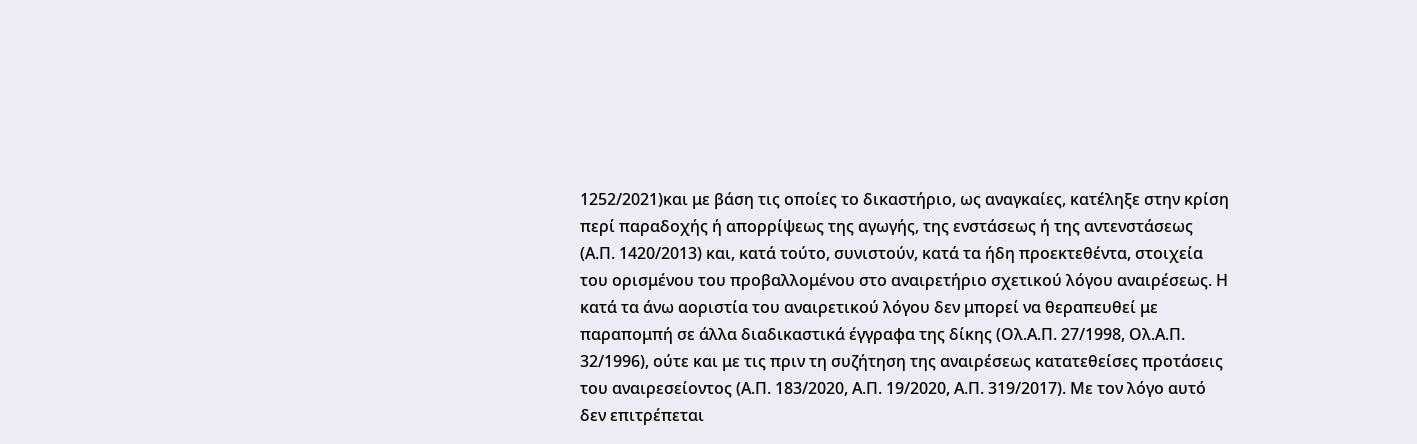1252/2021)και με βάση τις οποίες το δικαστήριο, ως αναγκαίες, κατέληξε στην κρίση περί παραδοχής ή απορρίψεως της αγωγής, της ενστάσεως ή της αντενστάσεως (Α.Π. 1420/2013) και, κατά τούτο, συνιστούν, κατά τα ήδη προεκτεθέντα, στοιχεία του ορισμένου του προβαλλομένου στο αναιρετήριο σχετικού λόγου αναιρέσεως. Η κατά τα άνω αοριστία του αναιρετικού λόγου δεν μπορεί να θεραπευθεί με παραπομπή σε άλλα διαδικαστικά έγγραφα της δίκης (Ολ.Α.Π. 27/1998, Ολ.Α.Π. 32/1996), ούτε και με τις πριν τη συζήτηση της αναιρέσεως κατατεθείσες προτάσεις του αναιρεσείοντος (Α.Π. 183/2020, Α.Π. 19/2020, Α.Π. 319/2017). Με τον λόγο αυτό δεν επιτρέπεται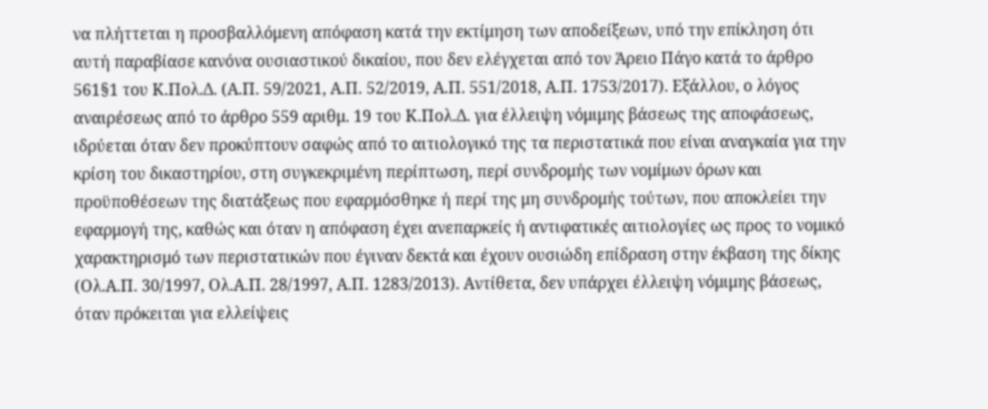να πλήττεται η προσβαλλόμενη απόφαση κατά την εκτίμηση των αποδείξεων, υπό την επίκληση ότι αυτή παραβίασε κανόνα ουσιαστικού δικαίου, που δεν ελέγχεται από τον Άρειο Πάγο κατά το άρθρο 561§1 του Κ.Πολ.Δ. (Α.Π. 59/2021, Α.Π. 52/2019, Α.Π. 551/2018, Α.Π. 1753/2017). Εξάλλου, ο λόγος αναιρέσεως από το άρθρο 559 αριθμ. 19 του Κ.Πολ.Δ. για έλλειψη νόμιμης βάσεως της αποφάσεως, ιδρύεται όταν δεν προκύπτουν σαφώς από το αιτιολογικό της τα περιστατικά που είναι αναγκαία για την κρίση του δικαστηρίου, στη συγκεκριμένη περίπτωση, περί συνδρομής των νομίμων όρων και προϋποθέσεων της διατάξεως που εφαρμόσθηκε ή περί της μη συνδρομής τούτων, που αποκλείει την εφαρμογή της, καθώς και όταν η απόφαση έχει ανεπαρκείς ή αντιφατικές αιτιολογίες ως προς το νομικό χαρακτηρισμό των περιστατικών που έγιναν δεκτά και έχουν ουσιώδη επίδραση στην έκβαση της δίκης (Ολ.Α.Π. 30/1997, Ολ.Α.Π. 28/1997, Α.Π. 1283/2013). Αντίθετα, δεν υπάρχει έλλειψη νόμιμης βάσεως, όταν πρόκειται για ελλείψεις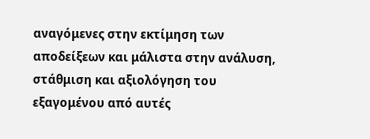αναγόμενες στην εκτίμηση των αποδείξεων και μάλιστα στην ανάλυση, στάθμιση και αξιολόγηση του εξαγομένου από αυτές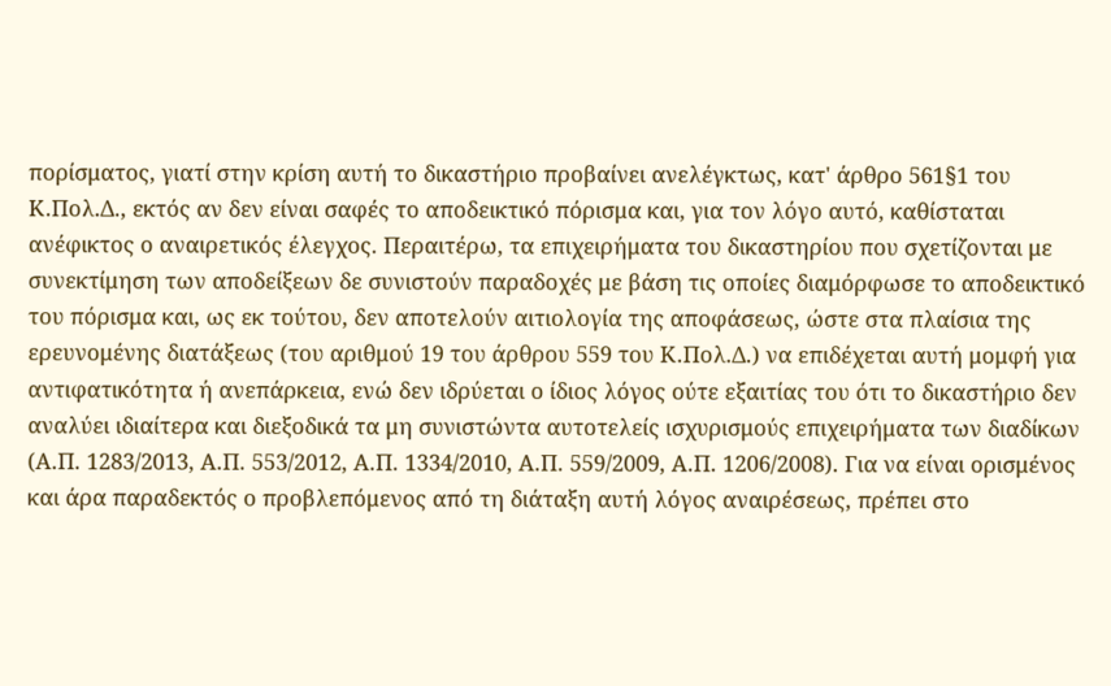πορίσματος, γιατί στην κρίση αυτή το δικαστήριο προβαίνει ανελέγκτως, κατ' άρθρο 561§1 του Κ.Πολ.Δ., εκτός αν δεν είναι σαφές το αποδεικτικό πόρισμα και, για τον λόγο αυτό, καθίσταται ανέφικτος ο αναιρετικός έλεγχος. Περαιτέρω, τα επιχειρήματα του δικαστηρίου που σχετίζονται με συνεκτίμηση των αποδείξεων δε συνιστούν παραδοχές με βάση τις οποίες διαμόρφωσε το αποδεικτικό του πόρισμα και, ως εκ τούτου, δεν αποτελούν αιτιολογία της αποφάσεως, ώστε στα πλαίσια της ερευνομένης διατάξεως (του αριθμού 19 του άρθρου 559 του Κ.Πολ.Δ.) να επιδέχεται αυτή μομφή για αντιφατικότητα ή ανεπάρκεια, ενώ δεν ιδρύεται ο ίδιος λόγος ούτε εξαιτίας του ότι το δικαστήριο δεν αναλύει ιδιαίτερα και διεξοδικά τα μη συνιστώντα αυτοτελείς ισχυρισμούς επιχειρήματα των διαδίκων (Α.Π. 1283/2013, Α.Π. 553/2012, Α.Π. 1334/2010, Α.Π. 559/2009, Α.Π. 1206/2008). Για να είναι ορισμένος και άρα παραδεκτός ο προβλεπόμενος από τη διάταξη αυτή λόγος αναιρέσεως, πρέπει στο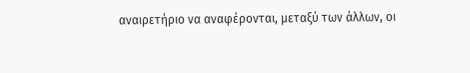αναιρετήριο να αναφέρονται, μεταξύ των άλλων, οι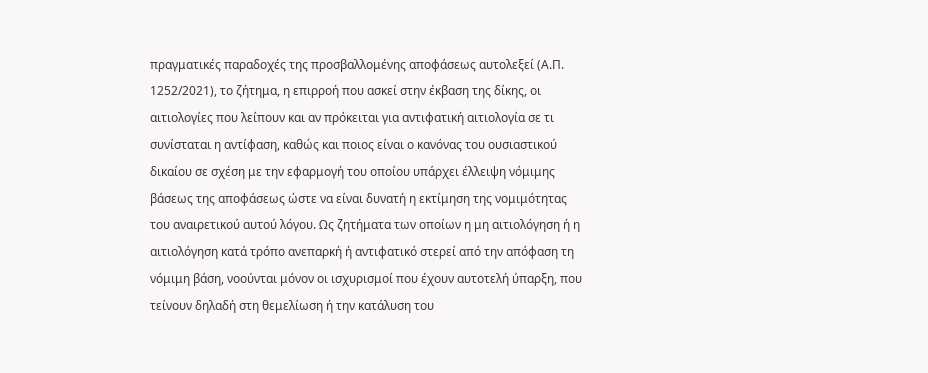πραγματικές παραδοχές της προσβαλλομένης αποφάσεως αυτολεξεί (Α.Π. 1252/2021), το ζήτημα, η επιρροή που ασκεί στην έκβαση της δίκης, οι αιτιολογίες που λείπουν και αν πρόκειται για αντιφατική αιτιολογία σε τι συνίσταται η αντίφαση, καθώς και ποιος είναι ο κανόνας του ουσιαστικού δικαίου σε σχέση με την εφαρμογή του οποίου υπάρχει έλλειψη νόμιμης βάσεως της αποφάσεως ώστε να είναι δυνατή η εκτίμηση της νομιμότητας του αναιρετικού αυτού λόγου. Ως ζητήματα των οποίων η μη αιτιολόγηση ή η αιτιολόγηση κατά τρόπο ανεπαρκή ή αντιφατικό στερεί από την απόφαση τη νόμιμη βάση, νοούνται μόνον οι ισχυρισμοί που έχουν αυτοτελή ύπαρξη, που τείνουν δηλαδή στη θεμελίωση ή την κατάλυση του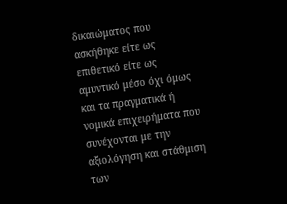δικαιώματος που ασκήθηκε είτε ως επιθετικό είτε ως αμυντικό μέσο όχι όμως και τα πραγματικά ή νομικά επιχειρήματα που συνέχονται με την αξιολόγηση και στάθμιση των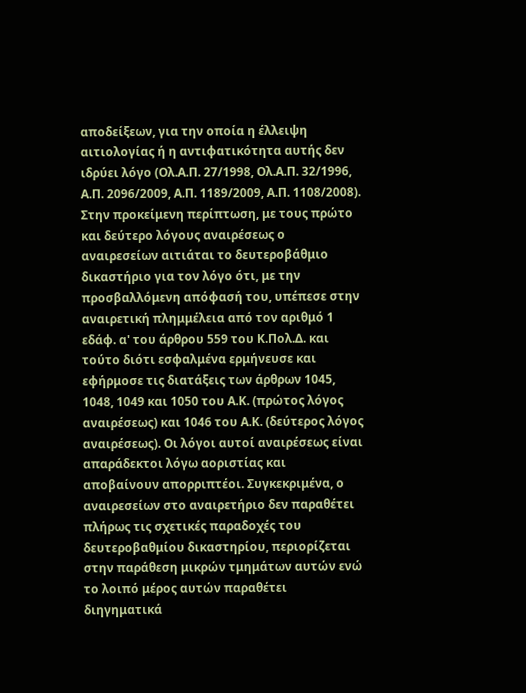αποδείξεων, για την οποία η έλλειψη αιτιολογίας ή η αντιφατικότητα αυτής δεν ιδρύει λόγο (Ολ.Α.Π. 27/1998, Ολ.Α.Π. 32/1996, Α.Π. 2096/2009, Α.Π. 1189/2009, Α.Π. 1108/2008). Στην προκείμενη περίπτωση, με τους πρώτο και δεύτερο λόγους αναιρέσεως ο αναιρεσείων αιτιάται το δευτεροβάθμιο δικαστήριο για τον λόγο ότι, με την προσβαλλόμενη απόφασή του, υπέπεσε στην αναιρετική πλημμέλεια από τον αριθμό 1 εδάφ. α' του άρθρου 559 του Κ.Πολ.Δ. και τούτο διότι εσφαλμένα ερμήνευσε και εφήρμοσε τις διατάξεις των άρθρων 1045, 1048, 1049 και 1050 του Α.Κ. (πρώτος λόγος αναιρέσεως) και 1046 του Α.Κ. (δεύτερος λόγος αναιρέσεως). Οι λόγοι αυτοί αναιρέσεως είναι απαράδεκτοι λόγω αοριστίας και αποβαίνουν απορριπτέοι. Συγκεκριμένα, ο αναιρεσείων στο αναιρετήριο δεν παραθέτει πλήρως τις σχετικές παραδοχές του δευτεροβαθμίου δικαστηρίου, περιορίζεται στην παράθεση μικρών τμημάτων αυτών ενώ το λοιπό μέρος αυτών παραθέτει διηγηματικά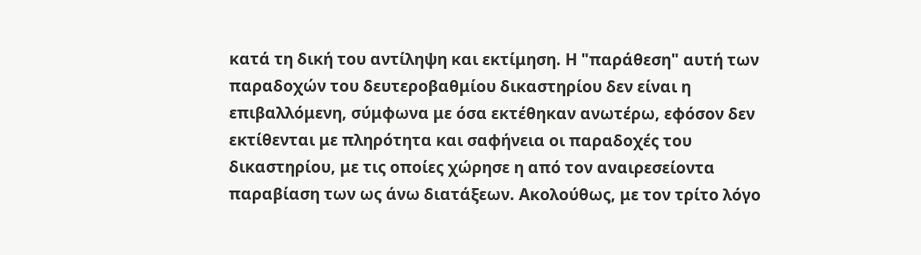κατά τη δική του αντίληψη και εκτίμηση. Η "παράθεση" αυτή των παραδοχών του δευτεροβαθμίου δικαστηρίου δεν είναι η επιβαλλόμενη, σύμφωνα με όσα εκτέθηκαν ανωτέρω, εφόσον δεν εκτίθενται με πληρότητα και σαφήνεια οι παραδοχές του δικαστηρίου, με τις οποίες χώρησε η από τον αναιρεσείοντα παραβίαση των ως άνω διατάξεων. Ακολούθως, με τον τρίτο λόγο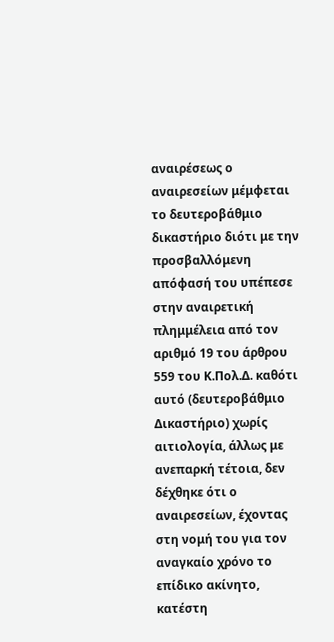αναιρέσεως ο αναιρεσείων μέμφεται το δευτεροβάθμιο δικαστήριο διότι με την προσβαλλόμενη απόφασή του υπέπεσε στην αναιρετική πλημμέλεια από τον αριθμό 19 του άρθρου 559 του Κ.Πολ.Δ. καθότι αυτό (δευτεροβάθμιο Δικαστήριο) χωρίς αιτιολογία, άλλως με ανεπαρκή τέτοια, δεν δέχθηκε ότι ο αναιρεσείων, έχοντας στη νομή του για τον αναγκαίο χρόνο το επίδικο ακίνητο, κατέστη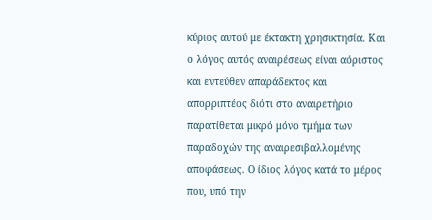κύριος αυτού με έκτακτη χρησικτησία. Και ο λόγος αυτός αναιρέσεως είναι αόριστος και εντεύθεν απαράδεκτος και απορριπτέος διότι στο αναιρετήριο παρατίθεται μικρό μόνο τμήμα των παραδοχών της αναιρεσιβαλλομένης αποφάσεως. Ο ίδιος λόγος κατά το μέρος που, υπό την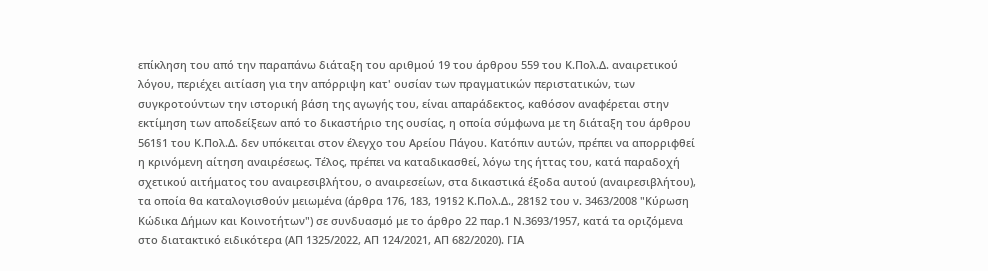επίκληση του από την παραπάνω διάταξη του αριθμού 19 του άρθρου 559 του Κ.Πολ.Δ. αναιρετικού λόγου, περιέχει αιτίαση για την απόρριψη κατ' ουσίαν των πραγματικών περιστατικών, των συγκροτούντων την ιστορική βάση της αγωγής του, είναι απαράδεκτος, καθόσον αναφέρεται στην εκτίμηση των αποδείξεων από το δικαστήριο της ουσίας, η οποία σύμφωνα με τη διάταξη του άρθρου 561§1 του Κ.Πολ.Δ. δεν υπόκειται στον έλεγχο του Αρείου Πάγου. Κατόπιν αυτών, πρέπει να απορριφθεί η κρινόμενη αίτηση αναιρέσεως. Τέλος, πρέπει να καταδικασθεί, λόγω της ήττας του, κατά παραδοχή σχετικού αιτήματος του αναιρεσιβλήτου, ο αναιρεσείων, στα δικαστικά έξοδα αυτού (αναιρεσιβλήτου), τα οποία θα καταλογισθούν μειωμένα (άρθρα 176, 183, 191§2 Κ.Πολ.Δ., 281§2 του ν. 3463/2008 "Κύρωση Κώδικα Δήμων και Κοινοτήτων") σε συνδυασμό με το άρθρο 22 παρ.1 Ν.3693/1957, κατά τα οριζόμενα στο διατακτικό ειδικότερα (ΑΠ 1325/2022, ΑΠ 124/2021, ΑΠ 682/2020). ΓΙΑ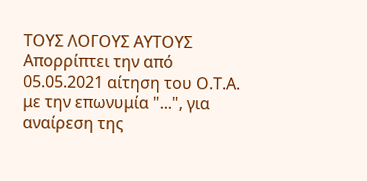ΤΟΥΣ ΛΟΓΟΥΣ ΑΥΤΟΥΣ Απορρίπτει την από 05.05.2021 αίτηση του Ο.Τ.Α. με την επωνυμία "...", για αναίρεση της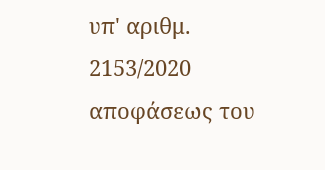υπ' αριθμ. 2153/2020 αποφάσεως του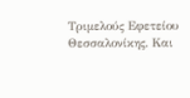Τριμελούς Εφετείου Θεσσαλονίκης. Και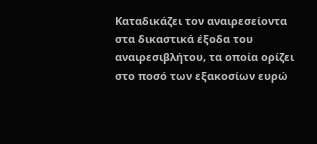Καταδικάζει τον αναιρεσείοντα στα δικαστικά έξοδα του αναιρεσιβλήτου, τα οποία ορίζει στο ποσό των εξακοσίων ευρώ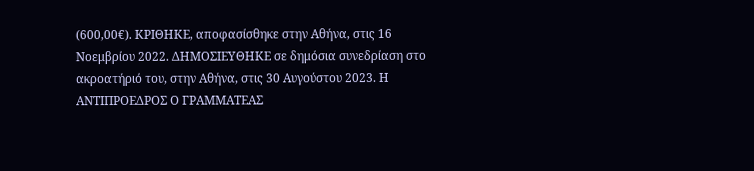(600,00€). ΚΡΙΘΗΚΕ, αποφασίσθηκε στην Αθήνα, στις 16 Νοεμβρίου 2022. ΔΗΜΟΣΙΕΥΘΗΚΕ σε δημόσια συνεδρίαση στο ακροατήριό του, στην Αθήνα, στις 30 Αυγούστου 2023. Η ΑΝΤΙΠΡΟΕΔΡΟΣ Ο ΓΡΑΜΜΑΤΕΑΣ